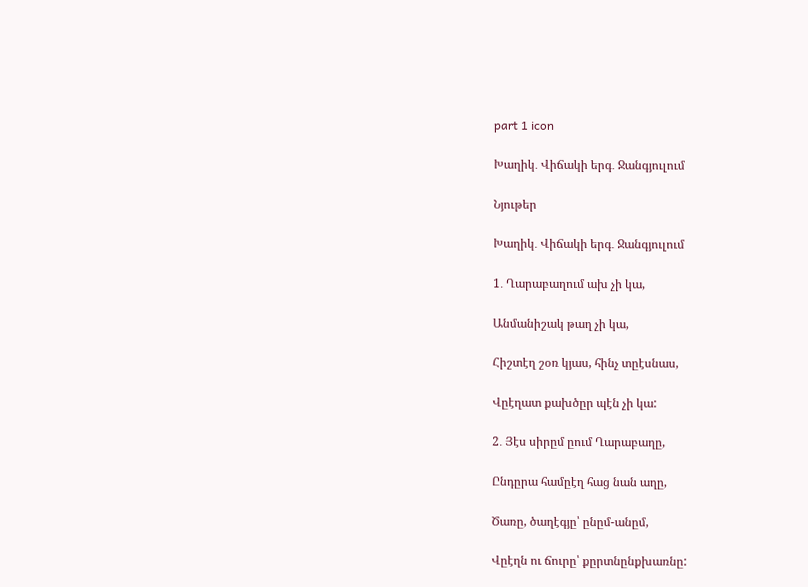part 1 icon

Խաղիկ․ Վիճակի երգ․ Ջանգյուլում

Նյութեր

Խաղիկ․ Վիճակի երգ․ Ջանգյուլում

1․ Ղարաբաղում ախ չի կա,

Անմանիշակ թաղ չի կա,

Հիշտէղ շօռ կյաս, հինչ տըէսնաս,

Վըէղատ քախծըր պէն չի կա:

2․ Յէս սիրըմ ըում Ղարաբաղը,

Ընդըրա համըէղ հաց նան աղը,

Ծառը, ծաղէգյը՝ ընըմ-անըմ,

Վըէղն ու ճուրը՝ քըրտնընքխառնը: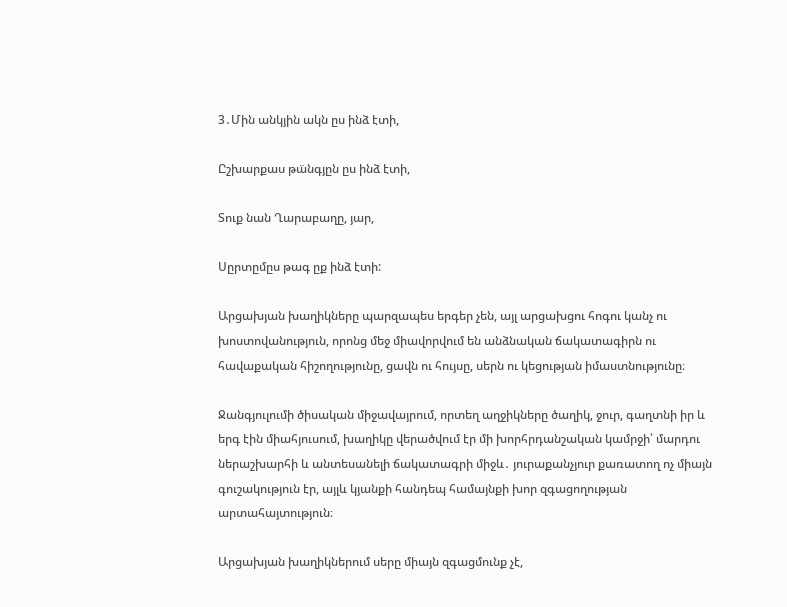3․Մին անկյին ակն ըս ինձ էտի,

Ըշխարքաս թա̈նգյըն ըս ինձ էտի,

Տուք նան Ղարաբաղը, յար,

Սըրտըմըս թագ ըք ինձ էտի:

Արցախյան խաղիկները պարզապես երգեր չեն, այլ արցախցու հոգու կանչ ու խոստովանություն, որոնց մեջ միավորվում են անձնական ճակատագիրն ու հավաքական հիշողությունը, ցավն ու հույսը, սերն ու կեցության իմաստնությունը։

Ջանգյուլումի ծիսական միջավայրում, որտեղ աղջիկները ծաղիկ, ջուր, գաղտնի իր և երգ էին միահյուսում, խաղիկը վերածվում էր մի խորհրդանշական կամրջի՝ մարդու ներաշխարհի և անտեսանելի ճակատագրի միջև․ յուրաքանչյուր քառատող ոչ միայն գուշակություն էր, այլև կյանքի հանդեպ համայնքի խոր զգացողության արտահայտություն։

Արցախյան խաղիկներում սերը միայն զգացմունք չէ,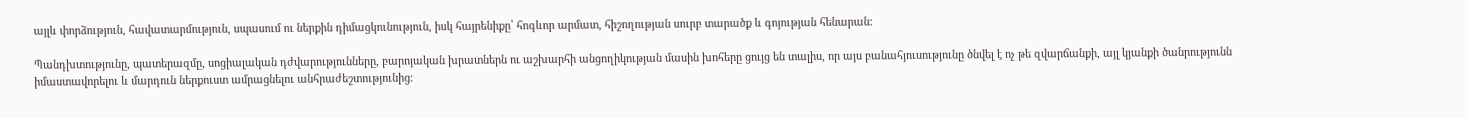այլև փորձություն, հավատարմություն, սպասում ու ներքին դիմացկունություն, իսկ հայրենիքը՝ հոգևոր արմատ, հիշողության սուրբ տարածք և գոյության հենարան։

Պանդխտությունը, պատերազմը, սոցիալական դժվարությունները, բարոյական խրատներն ու աշխարհի անցողիկության մասին խոհերը ցույց են տալիս, որ այս բանահյուսությունը ծնվել է ոչ թե զվարճանքի, այլ կյանքի ծանրությունն իմաստավորելու և մարդուն ներքուստ ամրացնելու անհրաժեշտությունից։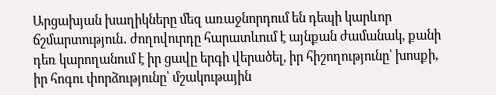Արցախյան խաղիկները մեզ առաջնորդում են դեպի կարևոր ճշմարտություն․ ժողովուրդը հարատևում է այնքան ժամանակ, քանի դեռ կարողանում է իր ցավը երգի վերածել, իր հիշողությունը՝ խոսքի, իր հոգու փորձությունը՝ մշակութային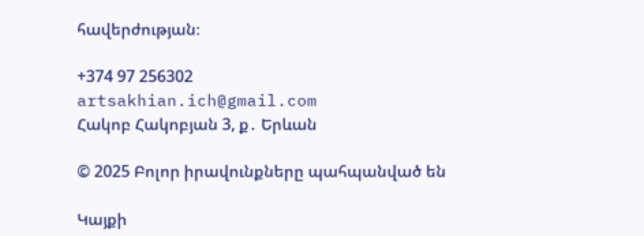հավերժության։

+374 97 256302
artsakhian.ich@gmail.com
Հակոբ Հակոբյան 3, ք․ Երևան

© 2025 Բոլոր իրավունքները պահպանված են

Կայքի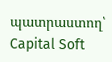պատրաստող՝ Capital Soft